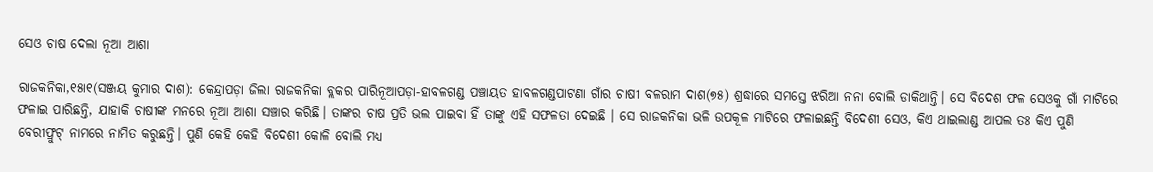ସେଓ ଚାଷ ଦେଲା ନୂଆ ଆଶା

ରାଜକନିକା,୧୫ା୧(ସଞ୍ଜୟ କୁମାର ଦାଶ): କେନ୍ଦ୍ରାପଡ଼ା ଜିଲା ରାଜକନିକା ବ୍ଲକର ପାରିନୂଆପଡ଼ା-ହାବଳଗଣ୍ଡ ପଞ୍ଚାୟତ ହାବଳଗଣ୍ଡପାଟଣା ଗାଁର ଚାଷୀ ବଳରାମ ଦାଶ(୭୫) ଶ୍ରଦ୍ଧାରେ ସମସ୍ତେ ଝରିଆ ନନା ବୋଲି ଡାକିଥାନ୍ତି। ସେ ବିଦେଶ ଫଳ ସେଓକୁ ଗାଁ ମାଟିରେ ଫଳାଇ ପାରିଛନ୍ତି, ଯାହାକି ଚାଷୀଙ୍କ ମନରେ ନୂଆ ଆଶା ସଞ୍ଚାର କରିଛି। ତାଙ୍କର ଚାଷ ପ୍ରତି ଭଲ ପାଇବା ହିଁ ତାଙ୍କୁ ଏହି ସଫଳତା ଦେଇଛି । ସେ ରାଜକନିକା ଭଳି ଉପକୂଳ ମାଟିରେ ଫଳାଇଛନ୍ତି ବିଦେଶୀ ସେଓ, କିଏ ଥାଇଲାଣ୍ଡ ଆପଲ ତଃ କିଏ ପୁଣି ବେରୀଫ୍ରୁଟ୍‌ ନାମରେ ନାମିତ କରୁଛନ୍ତି। ପୁଣି କେହି କେହି ବିଦେଶୀ କୋଳି ବୋଲି ମଧ୍ୟ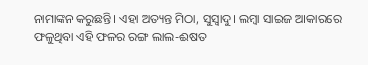ନାମାଙ୍କନ କରୁଛନ୍ତି। ଏହା ଅତ୍ୟନ୍ତ ମିଠା, ସୁସ୍ବାଦୁ। ଲମ୍ବା ସାଇଜ ଆକାରରେ ଫଳୁଥିବା ଏହି ଫଳର ରଙ୍ଗ ଲାଲ-ଈଷତ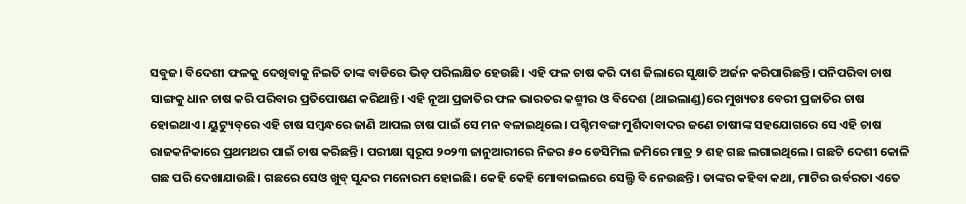ସବୁଜ। ବିଦେଶୀ ଫଳକୁ ଦେଖିବାକୁ ନିଇତି ତାଙ୍କ ବାଡିରେ ଭିଡ଼ ପରିଲକ୍ଷିତ ହେଉଛି। ଏହି ଫଳ ଚାଷ କରି ଦାଶ ଜିଲାରେ ସୁକ୍ଷାତି ଅର୍ଜନ କରିପାରିଛନ୍ତି। ପନିପରିବା ଚାଷ ସାଙ୍ଗକୁ ଧାନ ଚାଷ କରି ପରିବାର ପ୍ରତିପୋଷଣ କରିଥାନ୍ତି। ଏହି ନୂଆ ପ୍ରଜାତିର ଫଳ ଭାରତର କଶ୍ମୀର ଓ ବିଦେଶ (ଥାଇଲାଣ୍ଡ)ରେ ମୁଖ୍ୟତଃ ବେରୀ ପ୍ରଜାତିର ଚାଷ ହୋଇଥାଏ। ୟୁଟ୍ୟୁବ୍‌ରେ ଏହି ଚାଷ ସମ୍ବନ୍ଧରେ ଜାଣି ଆପଲ ଚାଷ ପାଇଁ ସେ ମନ ବଳାଇଥିଲେ। ପଶ୍ଚିମବଙ୍ଗ ମୁର୍ଶିଦାବାଦର ଜଣେ ଚାଷୀଙ୍କ ସହଯୋଗରେ ସେ ଏହି ଚାଷ ରାଜକନିକାରେ ପ୍ରଥମଥର ପାଇଁ ଚାଷ କରିଛନ୍ତି। ପରୀକ୍ଷା ସ୍ବରୂପ ୨୦୨୩ ଜାନୁଆରୀରେ ନିଜର ୫୦ ଡେସିମିଲ ଜମିରେ ମାତ୍ର ୨ ଶହ ଗଛ ଲଗାଇଥିଲେ। ଗଛଟି ଦେଶୀ କୋଳି ଗଛ ପରି ଦେଖାଯାଉଛି। ଗଛରେ ସେଓ ଖୁବ୍‌ ସୁନ୍ଦର ମନୋରମ ହୋଇଛି। କେହି କେହି ମୋବାଇଲରେ ସେଲ୍ଫି ବି ନେଉଛନ୍ତି। ତାଙ୍କର କହିବା କଥା, ମାଟିର ଉର୍ବରତା ଏତେ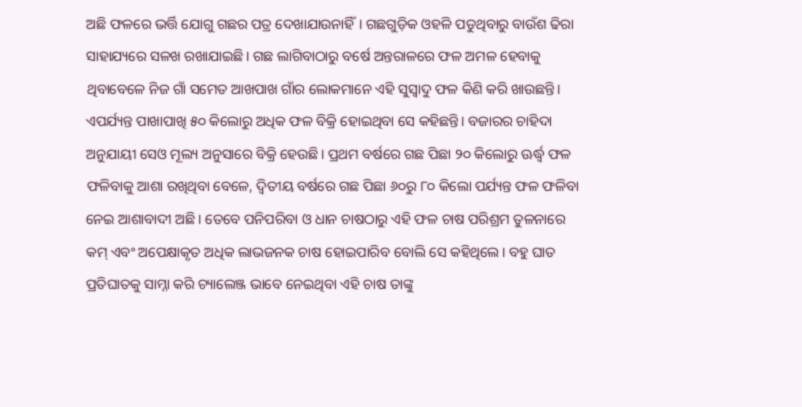ଅଛି ଫଳରେ ଭର୍ତ୍ତି ଯୋଗୁ ଗଛର ପତ୍ର ଦେଖାଯାଉନାହିଁ। ଗଛଗୁଡ଼ିକ ଓହଳି ପଡୁଥିବାରୁ ବାଉଁଶ ଢିରା ସାହାଯ୍ୟରେ ସଳଖ ରଖାଯାଇଛି। ଗଛ ଲାଗିବାଠାରୁ ବର୍ଷେ ଅନ୍ତରାଳରେ ଫଳ ଅମଳ ହେବାକୁ ଥିବାବେଳେ ନିଜ ଗାଁ ସମେତ ଆଖପାଖ ଗାଁର ଲୋକମାନେ ଏହି ସୁସ୍ବାଦୁ ଫଳ କିଣି କରି ଖାଉଛନ୍ତି। ଏପର୍ଯ୍ୟନ୍ତ ପାଖାପାଖି ୫୦ କିଲୋରୁ ଅଧିକ ଫଳ ବିକ୍ରି ହୋଇଥିବା ସେ କହିଛନ୍ତି। ବଜାରର ଚାହିଦା ଅନୁଯାୟୀ ସେଓ ମୂଲ୍ୟ ଅନୁସାରେ ବିକ୍ରି ହେଉଛି। ପ୍ରଥମ ବର୍ଷରେ ଗଛ ପିଛା ୨୦ କିଲୋରୁ ଊର୍ଦ୍ଧ୍ୱ ଫଳ ଫଳିବାକୁ ଆଶା ରଖିଥିବା ବେଳେ, ଦ୍ୱିତୀୟ ବର୍ଷରେ ଗଛ ପିଛା ୬୦ରୁ ୮୦ କିଲୋ ପର୍ଯ୍ୟନ୍ତ ଫଳ ଫଳିବା ନେଇ ଆଶାବାଦୀ ଅଛି। ତେବେ ପନିପରିବା ଓ ଧାନ ଚାଷଠାରୁ ଏହି ଫଳ ଚାଷ ପରିଶ୍ରମ ତୁଳନାରେ କମ୍‌ ଏବଂ ଅପେକ୍ଷାକୃତ ଅଧିକ ଲାଭଜନକ ଚାଷ ହୋଇପାରିବ ବୋଲି ସେ କହିଥିଲେ। ବହୁ ଘାତ ପ୍ରତିଘାତକୁ ସାମ୍ନା କରି ଚ୍ୟାଲେଞ୍ଜ ଭାବେ ନେଇଥିବା ଏହି ଚାଷ ତାଙ୍କୁ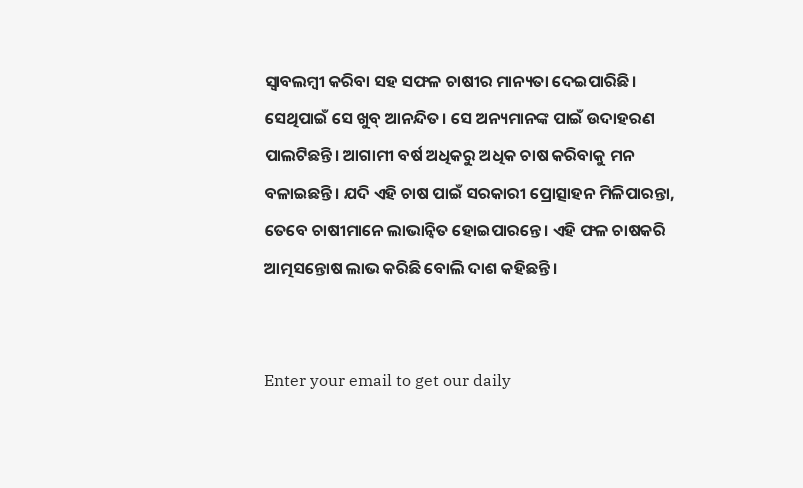ସ୍ବାବଲମ୍ବୀ କରିବା ସହ ସଫଳ ଚାଷୀର ମାନ୍ୟତା ଦେଇପାରିଛି। ସେଥିପାଇଁ ସେ ଖୁବ୍‌ ଆନନ୍ଦିତ। ସେ ଅନ୍ୟମାନଙ୍କ ପାଇଁ ଉଦାହରଣ ପାଲଟିଛନ୍ତି। ଆଗାମୀ ବର୍ଷ ଅଧିକରୁ ଅଧିକ ଚାଷ କରିବାକୁ ମନ ବଳାଇଛନ୍ତି। ଯଦି ଏହି ଚାଷ ପାଇଁ ସରକାରୀ ପ୍ରୋତ୍ସାହନ ମିଳିପାରନ୍ତା, ତେବେ ଚାଷୀମାନେ ଲାଭାନ୍ବିତ ହୋଇପାରନ୍ତେ। ଏହି ଫଳ ଚାଷକରି ଆତ୍ମସନ୍ତୋଷ ଲାଭ କରିଛି ବୋଲି ଦାଶ କହିଛନ୍ତି।


Enter your email to get our daily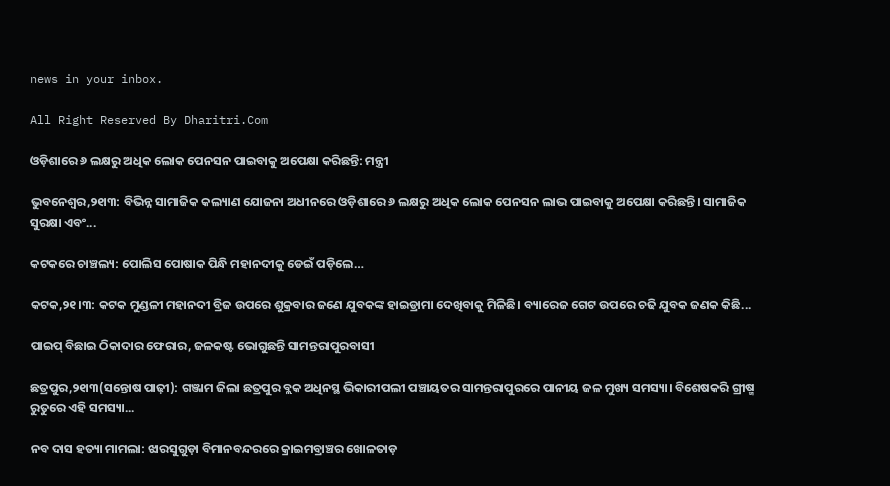news in your inbox.

All Right Reserved By Dharitri.Com

ଓଡ଼ିଶାରେ ୬ ଲକ୍ଷରୁ ଅଧିକ ଲୋକ ପେନସନ ପାଇବାକୁ ଅପେକ୍ଷା କରିଛନ୍ତି: ମନ୍ତ୍ରୀ

ଭୁବନେଶ୍ୱର,୨୧ା୩: ବିଭିନ୍ନ ସାମାଜିକ କଲ୍ୟାଣ ଯୋଜନା ଅଧୀନରେ ଓଡ଼ିଶାରେ ୬ ଲକ୍ଷରୁ ଅଧିକ ଲୋକ ପେନସନ ଲାଭ ପାଇବାକୁ ଅପେକ୍ଷା କରିଛନ୍ତି। ସାମାଜିକ ସୁରକ୍ଷା ଏବଂ...

କଟକରେ ଚାଞ୍ଚଲ୍ୟ: ପୋଲିସ ପୋଷାକ ପିନ୍ଧି ମହାନଦୀକୁ ଡେଇଁ ପଡ଼ିଲେ…

କଟକ,୨୧।୩: କଟକ ମୁଣ୍ଡଳୀ ମହାନଦୀ ବ୍ରିଜ ଉପରେ ଶୁକ୍ରବାର ଜଣେ ଯୁବକଙ୍କ ହାଇଡ୍ରାମା ଦେଖିବାକୁ ମିଳିଛି। ବ୍ୟାରେଜ ଗେଟ ଉପରେ ଚଢି ଯୁବକ ଜଣକ କିଛି...

ପାଇପ୍‌ ବିଛାଇ ଠିକାଦାର ଫେରାର, ଜଳକଷ୍ଟ ଭୋଗୁଛନ୍ତି ସାମନ୍ତରାପୁରବାସୀ

ଛତ୍ରପୁର,୨୧ା୩(ସନ୍ତୋଷ ପାଢ଼ୀ): ଗଞ୍ଜାମ ଜିଲା ଛତ୍ରପୁର ବ୍ଲକ ଅଧିନସ୍ଥ ଭିକାରୀପଲୀ ପଞ୍ଚାୟତର ସାମନ୍ତରାପୁରରେ ପାନୀୟ ଜଳ ମୁଖ୍ୟ ସମସ୍ୟା। ବିଶେଷକରି ଗ୍ରୀଷ୍ମ ରୁତୁରେ ଏହି ସମସ୍ୟା...

ନବ ଦାସ ହତ୍ୟା ମାମଲା: ଝାରସୁଗୁଡ଼ା ବିମାନବନ୍ଦରରେ କ୍ରାଇମବ୍ରାଞ୍ଚର ଖୋଳତାଡ଼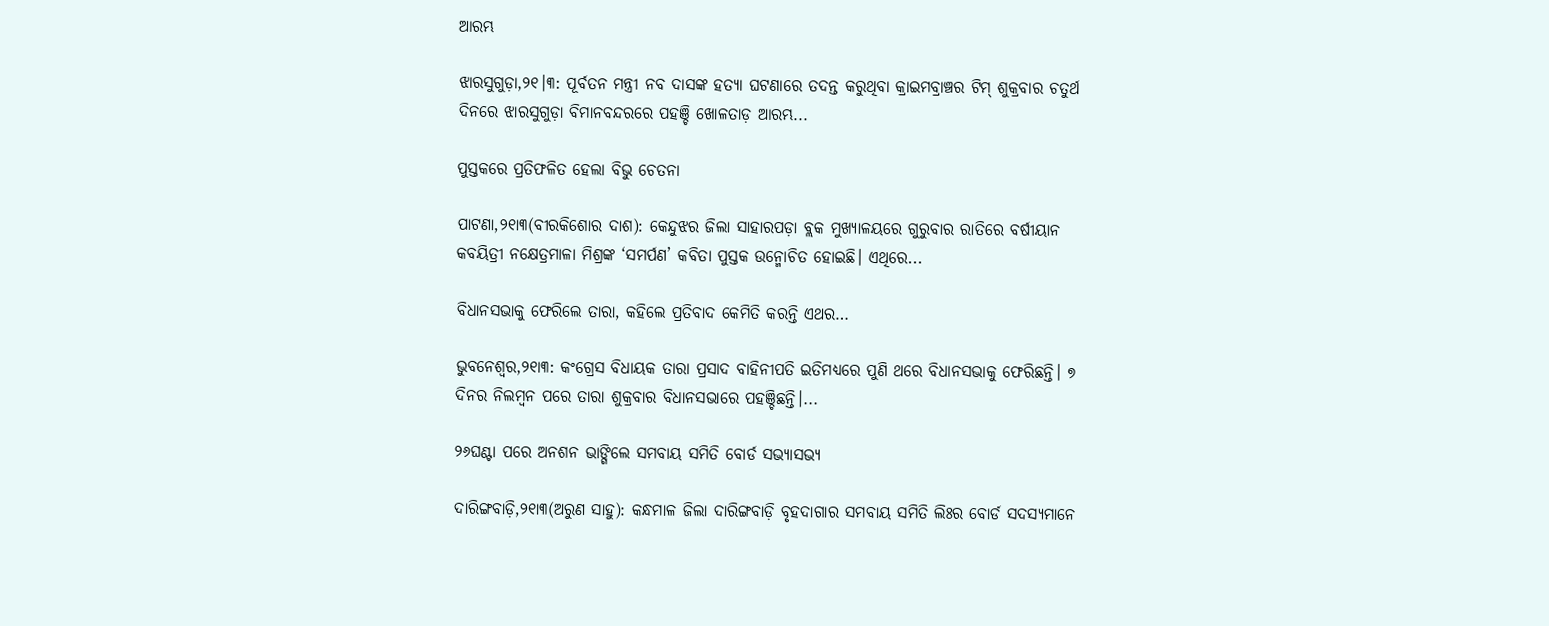ଆରମ୍ଭ

ଝାରସୁଗୁଡ଼ା,୨୧।୩: ପୂର୍ବତନ ମନ୍ତ୍ରୀ ନବ ଦାସଙ୍କ ହତ୍ୟା ଘଟଣାରେ ତଦନ୍ତ କରୁଥିବା କ୍ରାଇମବ୍ରାଞ୍ଚର ଟିମ୍‌ ଶୁକ୍ରବାର ଚତୁର୍ଥ ଦିନରେ ଝାରସୁଗୁଡ଼ା ବିମାନବନ୍ଦରରେ ପହଞ୍ଚି ଖୋଳତାଡ଼ ଆରମ୍ଭ...

ପୁସ୍ତକରେ ପ୍ରତିଫଳିତ ହେଲା ବିଭୁ ଚେତନା

ପାଟଣା,୨୧ା୩(ବୀରକିଶୋର ଦାଶ): କେନ୍ଦୁଝର ଜିଲା ସାହାରପଡ଼ା ବ୍ଲକ ମୁଖ୍ୟାଳୟରେ ଗୁରୁବାର ରାତିରେ ବର୍ଷୀୟାନ କବୟିତ୍ରୀ ନକ୍ଷେତ୍ରମାଳା ମିଶ୍ରଙ୍କ ‘ସମର୍ପଣ’ କବିତା ପୁସ୍ତକ ଉନ୍ମୋଚିତ ହୋଇଛି। ଏଥିରେ...

ବିଧାନସଭାକୁ ଫେରିଲେ ତାରା, କହିଲେ ପ୍ରତିବାଦ କେମିତି କରନ୍ତି ଏଥର…

ଭୁବନେଶ୍ୱର,୨୧ା୩: କଂଗ୍ରେସ ବିଧାୟକ ତାରା ପ୍ରସାଦ ବାହିନୀପତି ଇତିମଧ୍ୟରେ ପୁଣି ଥରେ ବିଧାନସଭାକୁ ଫେରିଛନ୍ତି। ୭ ଦିନର ନିଲମ୍ବନ ପରେ ତାରା ଶୁକ୍ରବାର ବିଧାନସଭାରେ ପହଞ୍ଚିଛନ୍ତି।...

୨୬ଘଣ୍ଟା ପରେ ଅନଶନ ଭାଙ୍ଗିଲେ ସମବାୟ ସମିତି ବୋର୍ଡ ସଭ୍ୟାସଭ୍ୟ

ଦାରିଙ୍ଗବାଡ଼ି,୨୧ା୩(ଅରୁଣ ସାହୁ): କନ୍ଧମାଳ ଜିଲା ଦାରିଙ୍ଗବାଡ଼ି ବୃହଦାଗାର ସମବାୟ ସମିତି ଲିଃର ବୋର୍ଡ ସଦସ୍ୟମାନେ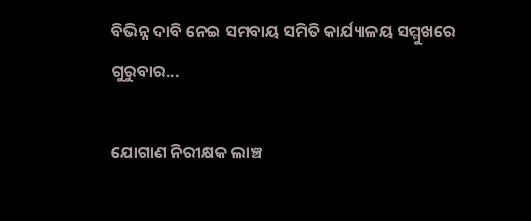ବିଭିନ୍ନ ଦାବି ନେଇ ସମବାୟ ସମିତି କାର୍ଯ୍ୟାଳୟ ସମ୍ମୁଖରେ ଗୁରୁବାର...

ଯୋଗାଣ ନିରୀକ୍ଷକ ଲାଞ୍ଚ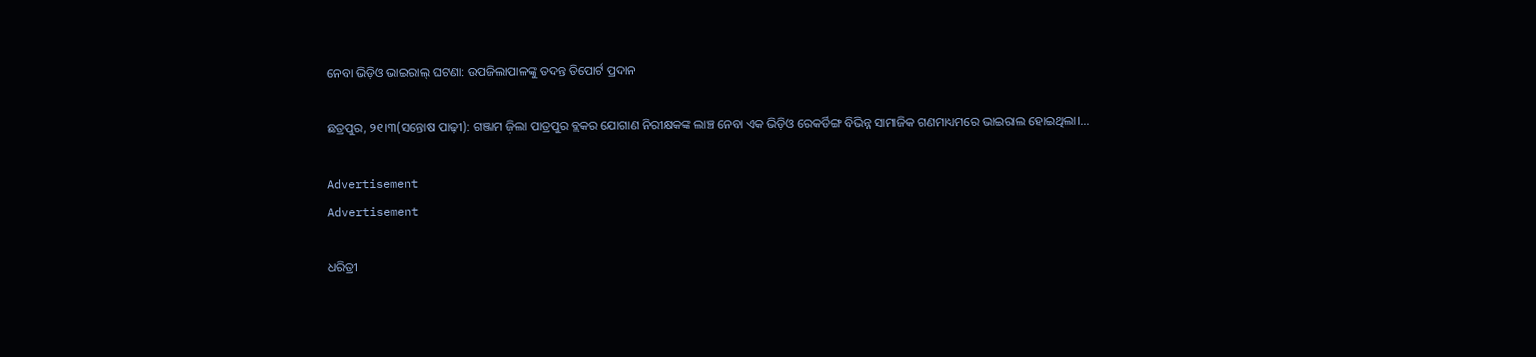ନେବା ଭିଡ଼ିଓ ଭାଇରାଲ୍‌ ଘଟଣା: ଉପଜିଲାପାଳଙ୍କୁ ତଦନ୍ତ ତିପୋର୍ଟ ପ୍ରଦାନ

ଛତ୍ରପୁର, ୨୧।୩(ସନ୍ତୋଷ ପାଢ଼ୀ): ଗଞ୍ଜାମ ଜ଼ିଲା ପାତ୍ରପୁର ବ୍ଲକର ଯୋଗାଣ ନିରୀକ୍ଷକଙ୍କ ଲାଞ୍ଚ ନେବା ଏକ ଭିଡ଼ିଓ ରେକର୍ଡିଙ୍ଗ ବିଭିନ୍ନ ସାମାଜିକ ଗଣମାଧ୍ୟମରେ ଭାଇରାଲ ହୋଇଥିଲା।...

Advertisement
Advertisement

ଧରିତ୍ରୀ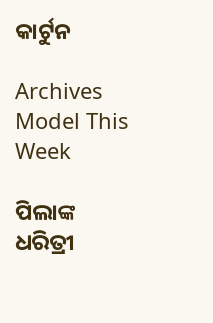କାର୍ଟୁନ

Archives
Model This Week

ପିଲାଙ୍କ ଧରିତ୍ରୀ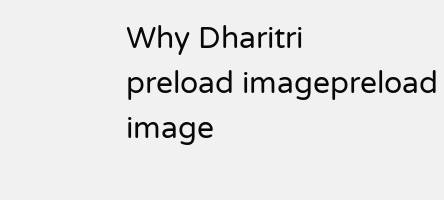Why Dharitri
preload imagepreload image